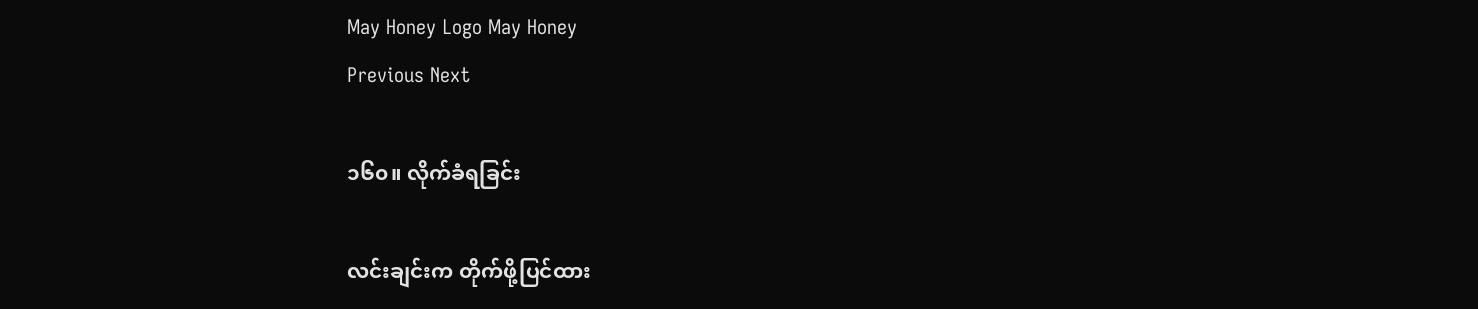May Honey Logo May Honey
Previous Next

၁၆၀။ လိုက်ခံရခြင်း

လင်းချင်းက တိုက်ဖို့ပြင်ထား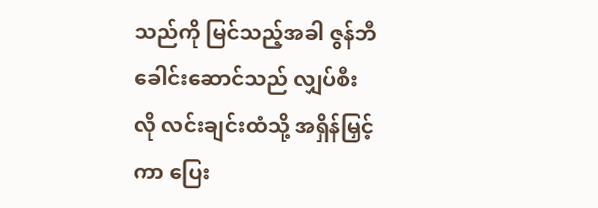သည်ကို မြင်သည့်အခါ ဇွန်ဘီခေါင်းဆောင်သည် လျှပ်စီးလို လင်းချင်းထံသို့ အရှိန်မြှင့်ကာ ပြေး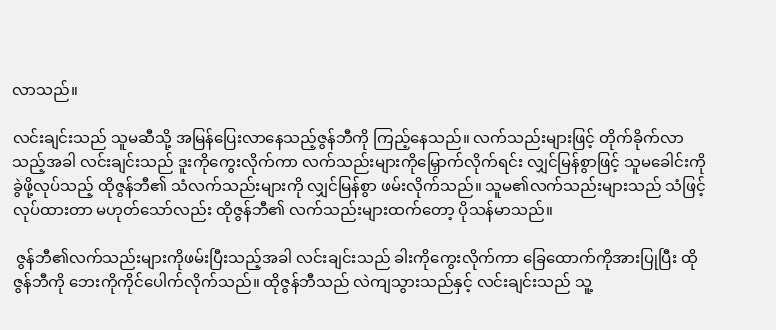လာသည်။

လင်းချင်းသည် သူမဆီသို့ အမြန်ပြေးလာနေသည့်ဇွန်ဘီကို ကြည့်နေသည်။ လက်သည်းများဖြင့် တိုက်ခိုက်လာသည့်အခါ လင်းချင်းသည် ဒူးကိုကွေးလိုက်ကာ လက်သည်းများကိုမြှောက်လိုက်ရင်း လျှင်မြန်စွာဖြင့် သူမခေါင်းကို ခွဲဖို့လုပ်သည့် ထိုဇွန်ဘီ၏ သံလက်သည်းများကို လျှင်မြန်စွာ ဖမ်းလိုက်သည်။ သူမ၏လက်သည်းများသည် သံဖြင့်လုပ်ထားတာ မဟုတ်သော်လည်း ထိုဇွန်ဘီ၏ လက်သည်းများထက်တော့ ပိုသန်မာသည်။

 ဇွန်ဘီ၏လက်သည်းများကိုဖမ်းပြီးသည့်အခါ လင်းချင်းသည် ခါးကိုကွေးလိုက်ကာ ခြေထောက်ကိုအားပြုပြီး ထိုဇွန်ဘီကို ဘေးကိုကိုင်ပေါက်လိုက်သည်။ ထိုဇွန်ဘီသည် လဲကျသွားသည်နှင့် လင်းချင်းသည် သူ့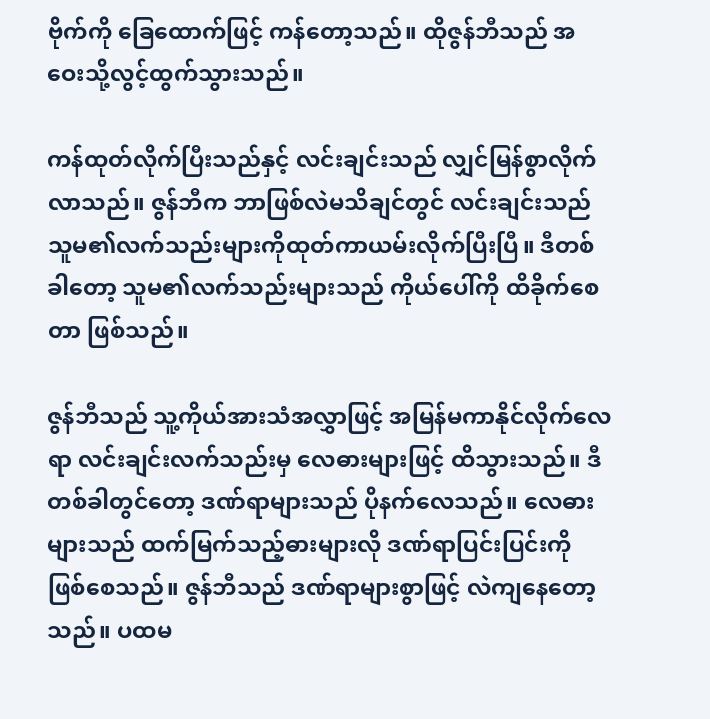ဗိုက်ကို ခြေထောက်ဖြင့် ကန်တော့သည်။ ထိုဇွန်ဘီသည် အဝေးသို့လွင့်ထွက်သွားသည်။

ကန်ထုတ်လိုက်ပြီးသည်နှင့် လင်းချင်းသည် လျှင်မြန်စွာလိုက်လာသည်။ ဇွန်ဘီက ဘာဖြစ်လဲမသိချင်တွင် လင်းချင်းသည် သူမ၏လက်သည်းများကိုထုတ်ကာယမ်းလိုက်ပြီးပြီ။ ဒီတစ်ခါတော့ သူမ၏လက်သည်းများသည် ကိုယ်ပေါ်ကို ထိခိုက်စေတာ ဖြစ်သည်။

ဇွန်ဘီသည် သူ့ကိုယ်အားသံအလွှာဖြင့် အမြန်မကာနိုင်လိုက်လေရာ လင်းချင်းလက်သည်းမှ လေဓားများဖြင့် ထိသွားသည်။ ဒီတစ်ခါတွင်တော့ ဒဏ်ရာများသည် ပိုနက်လေသည်။ လေဓားများသည် ထက်မြက်သည့်ဓားများလို ဒဏ်ရာပြင်းပြင်းကို ဖြစ်စေသည်။ ဇွန်ဘီသည် ဒဏ်ရာများစွာဖြင့် လဲကျနေတော့သည်။ ပထမ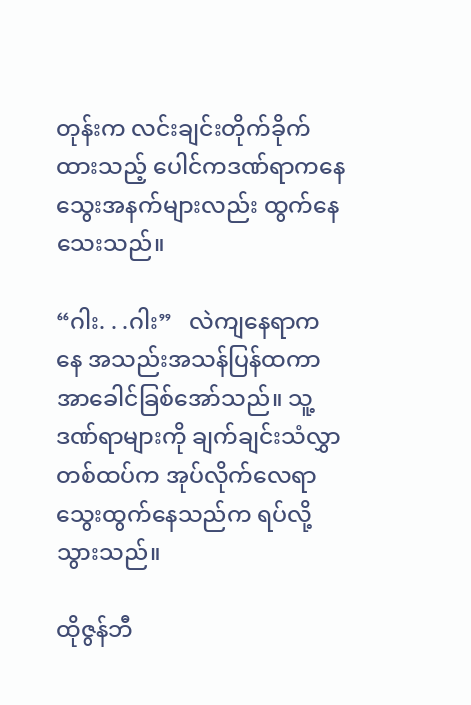တုန်းက လင်းချင်းတိုက်ခိုက်ထားသည့် ပေါင်ကဒဏ်ရာကနေ သွေးအနက်များလည်း ထွက်နေသေးသည်။

“ဂါး. . .ဂါး”   လဲကျနေရာကနေ အသည်းအသန်ပြန်ထကာ အာခေါင်ခြစ်အော်သည်။ သူ့ဒဏ်ရာများကို ချက်ချင်းသံလွှာတစ်ထပ်က အုပ်လိုက်လေရာ သွေးထွက်နေသည်က ရပ်လို့သွားသည်။

ထိုဇွန်ဘီ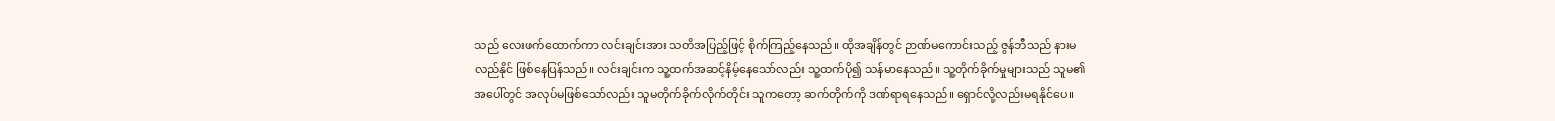သည် လေးဖက်ထောက်ကာ လင်းချင်းအား သတိအပြည့်ဖြင့် စိုက်ကြည့်နေသည်။ ထိုအချိန်တွင် ဉာဏ်မကောင်းသည့် ဇွန်ဘီသည် နားမလည်နိုင် ဖြစ်နေပြန်သည်။ လင်းချင်းက သူ့ထက်အဆင့်နိမ့်နေသော်လည်း သူ့ထက်ပို၍ သန်မာနေသည်။ သူ့တိုက်ခိုက်မှုများသည် သူမ၏အပေါ်တွင် အလုပ်မဖြစ်သော်လည်း သူမတိုက်ခိုက်လိုက်တိုင်း သူကတော့ ဆက်တိုက်ကို ဒဏ်ရာရနေသည်။ ရှောင်လို့လည်းမရနိုင်ပေ။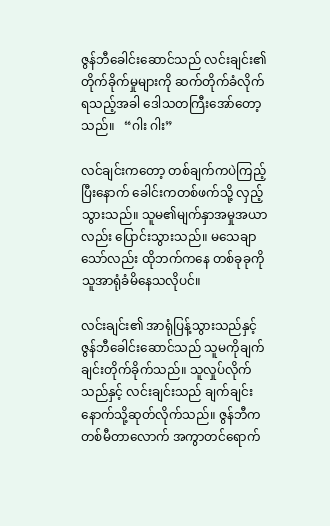ဇွန်ဘီခေါင်းဆောင်သည် လင်းချင်း၏တိုက်ခိုက်မှုများကို ဆက်တိုက်ခံလိုက်ရသည့်အခါ ဒေါသတကြီးအော်တော့သည်။   “ဂါး ဂါး”

လင်ချင်းကတော့ တစ်ချက်ကပဲကြည့်ပြီးနောက် ခေါင်းကတစ်ဖက်သို့ လှည့်သွားသည်။ သူမ၏မျက်နှာအမှုအယာလည်း ပြောင်းသွားသည်။ မသေချာသော်လည်း ထိုဘက်ကနေ တစ်ခုခုကို သူအာရုံခံမိနေသလိုပင်။

လင်းချင်း၏ အာရုံပြန့်သွားသည်နှင့် ဇွန်ဘီခေါင်းဆောင်သည် သူမကိုချက်ချင်းတိုက်ခိုက်သည်။ သူလှုပ်လိုက်သည်နှင့် လင်းချင်းသည် ချက်ချင်းနောက်သို့ဆုတ်လိုက်သည်။ ဇွန်ဘီက တစ်မီတာလောက် အကွာတင်ရောက်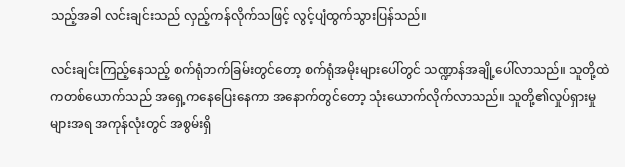သည့်အခါ လင်းချင်းသည် လှည့်ကန်လိုက်သဖြင့် လွင့်ပျံထွက်သွားပြန်သည်။

လင်းချင်းကြည့်နေသည့် စက်ရုံဘက်ခြမ်းတွင်တော့ စက်ရုံအမိုးများပေါ်တွင် သဏ္ဍာန်အချို့ပေါ်လာသည်။ သူတို့ထဲကတစ်ယောက်သည် အရှေ့ကနေပြေးနေကာ အနောက်တွင်တော့ သုံးယောက်လိုက်လာသည်။ သူတို့၏လှုပ်ရှားမှုများအရ အကုန်လုံးတွင် အစွမ်းရှိ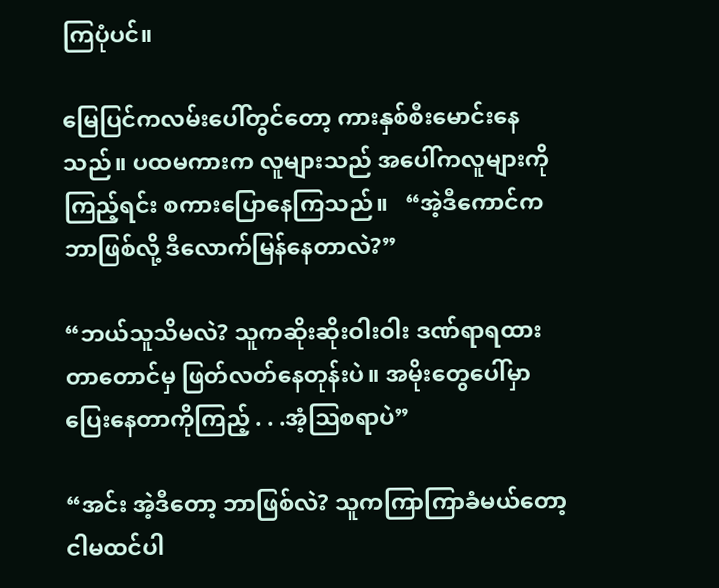ကြပုံပင်။

မြေပြင်ကလမ်းပေါ်တွင်တော့ ကားနှစ်စီးမောင်းနေသည်။ ပထမကားက လူများသည် အပေါ်ကလူများကိုကြည့်ရင်း စကားပြောနေကြသည်။   “အဲ့ဒီကောင်က ဘာဖြစ်လို့ ဒီလောက်မြန်နေတာလဲ?”

“ဘယ်သူသိမလဲ? သူကဆိုးဆိုးဝါးဝါး ဒဏ်ရာရထားတာတောင်မှ ဖြတ်လတ်နေတုန်းပဲ။ အမိုးတွေပေါ်မှာ ပြေးနေတာကိုကြည့် . . .အံ့သြစရာပဲ”

“အင်း အဲ့ဒီတော့ ဘာဖြစ်လဲ? သူကကြာကြာခံမယ်တော့ ငါမထင်ပါ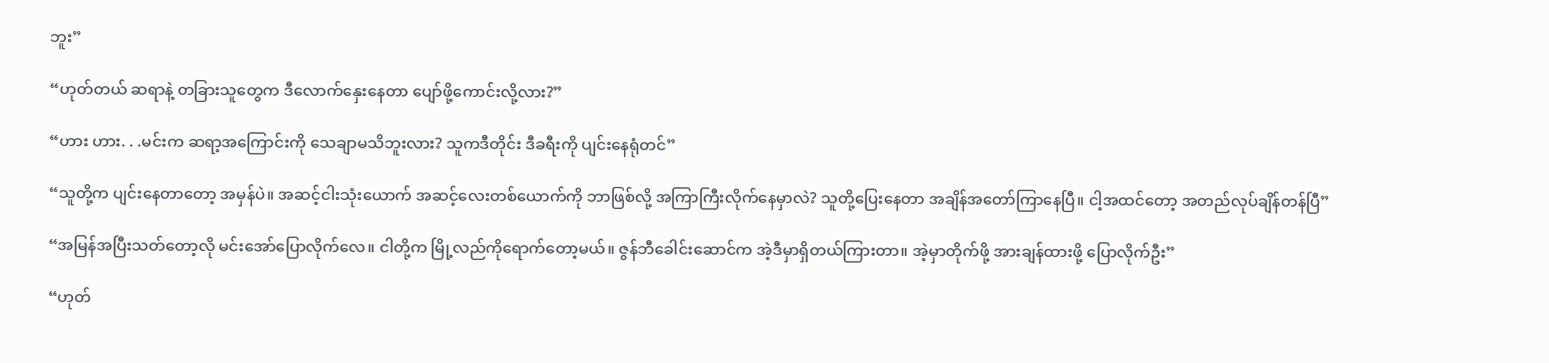ဘူး”

“ဟုတ်တယ် ဆရာနဲ့ တခြားသူတွေက ဒီလောက်နှေးနေတာ ပျော်ဖို့ကောင်းလို့လား?”

“ဟား ဟား. . .မင်းက ဆရာ့အကြောင်းကို သေချာမသိဘူးလား? သူကဒီတိုင်း ဒီခရီးကို ပျင်းနေရုံတင်”

“သူတို့က ပျင်းနေတာတော့ အမှန်ပဲ။ အဆင့်ငါးသုံးယောက် အဆင့်လေးတစ်ယောက်ကို ဘာဖြစ်လို့ အကြာကြီးလိုက်နေမှာလဲ? သူတို့ပြေးနေတာ အချိန်အတော်ကြာနေပြီ။ ငါ့အထင်တော့ အတည်လုပ်ချိန်တန်ပြီ”

“အမြန်အပြီးသတ်တော့လို မင်းအော်ပြောလိုက်လေ။ ငါတို့က မြို့လည်ကိုရောက်တော့မယ်။ ဇွန်ဘီခေါင်းဆောင်က အဲ့ဒီမှာရှိတယ်ကြားတာ။ အဲ့မှာတိုက်ဖို့ အားချန်ထားဖို့ ပြောလိုက်ဦး”

“ဟုတ်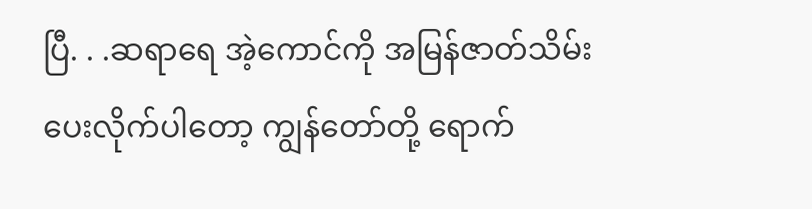ပြီ. . .ဆရာရေ အဲ့ကောင်ကို အမြန်ဇာတ်သိမ်းပေးလိုက်ပါတော့ ကျွန်တော်တို့ ရောက်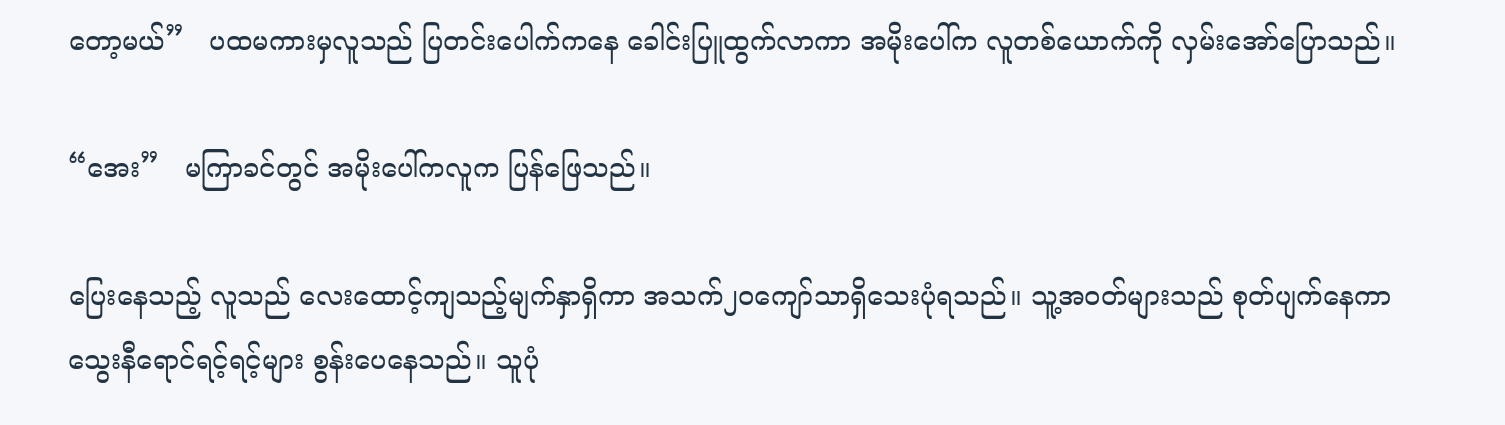တော့မယ်”   ပထမကားမှလူသည် ပြတင်းပေါက်ကနေ ခေါင်းပြူထွက်လာကာ အမိုးပေါ်က လူတစ်ယောက်ကို လှမ်းအော်ပြောသည်။

“အေး”   မကြာခင်တွင် အမိုးပေါ်ကလူက ပြန်ဖြေသည်။

ပြေးနေသည့် လူသည် လေးထောင့်ကျသည့်မျက်နှာရှိကာ အသက်၂၀ကျော်သာရှိသေးပုံရသည်။ သူ့အဝတ်များသည် စုတ်ပျက်နေကာ သွေးနီရောင်ရင့်ရင့်များ စွန်းပေနေသည်။ သူပုံ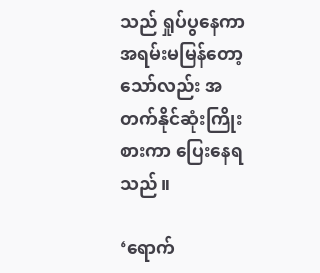သည် ရှုပ်ပွနေကာ အရမ်းမမြန်တော့သော်လည်း အတက်နိုင်ဆုံးကြိုးစားကာ ပြေးနေရသည်။

‘ရောက်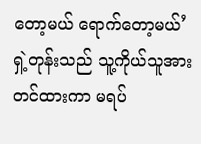တော့မယ် ရောက်တော့မယ်’
ရှဲ့တုန်းသည် သူ့ကိုယ်သူအားတင်ထားကာ မရပ်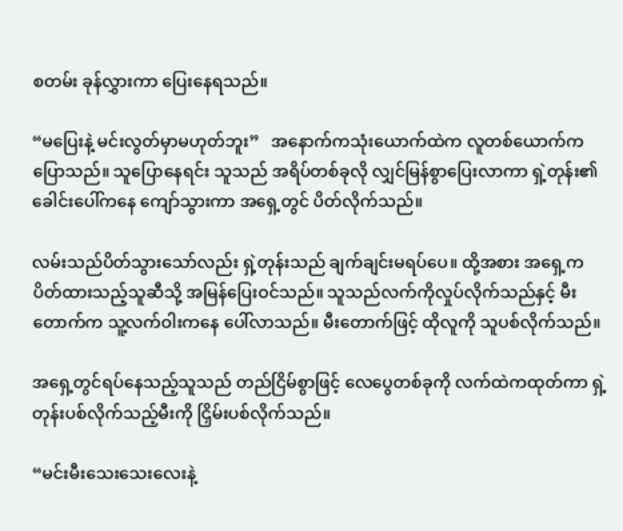စတမ်း ခုန်လွှားကာ ပြေးနေရသည်။

“မပြေးနဲ့ မင်းလွတ်မှာမဟုတ်ဘူး”   အနောက်ကသုံးယောက်ထဲက လူတစ်ယောက်က ပြောသည်။ သူပြောနေရင်း သူသည် အရိပ်တစ်ခုလို လျှင်မြန်စွာပြေးလာကာ ရှဲ့တုန်း၏ခေါင်းပေါ်ကနေ ကျော်သွားကာ အရှေ့တွင် ပိတ်လိုက်သည်။

လမ်းသည်ပိတ်သွားသော်လည်း ရှဲ့တုန်းသည် ချက်ချင်းမရပ်ပေ။ ထို့အစား အရှေ့ကပိတ်ထားသည့်သူဆီသို့ အမြန်ပြေးဝင်သည်။ သူသည်လက်ကိုလှုပ်လိုက်သည်နှင့် မီးတောက်က သူ့လက်ဝါးကနေ ပေါ်လာသည်။ မီးတောက်ဖြင့် ထိုလူကို သူပစ်လိုက်သည်။

အရှေ့တွင်ရပ်နေသည့်သူသည် တည်ငြိမ်စွာဖြင့် လေပွေတစ်ခုကို လက်ထဲကထုတ်ကာ ရှဲ့တုန်းပစ်လိုက်သည့်မီးကို ငြှိမ်းပစ်လိုက်သည်။

“မင်းမီးသေးသေးလေးနဲ့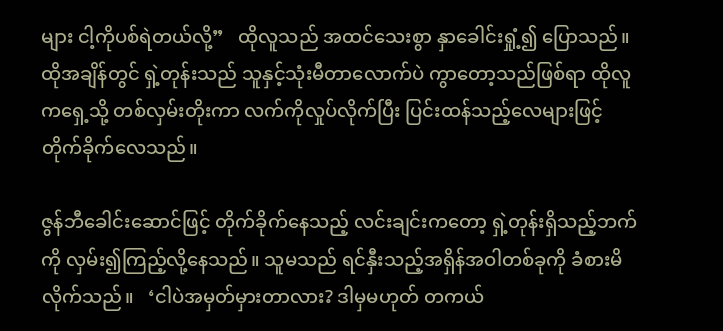များ ငါ့ကိုပစ်ရဲတယ်လို့”   ထိုလူသည် အထင်သေးစွာ နှာခေါင်းရှုံ့၍ ပြောသည်။ ထိုအချိန်တွင် ရှဲ့တုန်းသည် သူနှင့်သုံးမီတာလောက်ပဲ ကွာတော့သည်ဖြစ်ရာ ထိုလူကရှေ့သို့ တစ်လှမ်းတိုးကာ လက်ကိုလှုပ်လိုက်ပြီး ပြင်းထန်သည့်လေများဖြင့် တိုက်ခိုက်လေသည်။

ဇွန်ဘီခေါင်းဆောင်ဖြင့် တိုက်ခိုက်နေသည့် လင်းချင်းကတော့ ရှဲ့တုန်းရှိသည့်ဘက်ကို လှမ်း၍ကြည့်လို့နေသည်။ သူမသည် ရင်နှီးသည့်အရှိန်အဝါတစ်ခုကို ခံစားမိလိုက်သည်။   ‘ငါပဲအမှတ်မှားတာလား? ဒါမှမဟုတ် တကယ်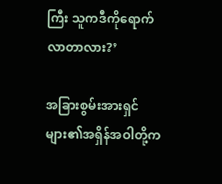ကြီး သူကဒီကိုရောက်လာတာလား?’

အခြားစွမ်းအားရှင်များ၏အရှိန်အဝါတို့က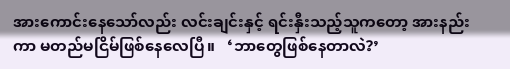အားကောင်းနေသော်လည်း လင်းချင်းနှင့် ရင်းနှီးသည့်သူကတော့ အားနည်းကာ မတည်မငြိမ်ဖြစ်နေလေပြီ။   ‘ဘာတွေဖြစ်နေတာလဲ?’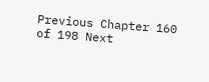Previous Chapter 160 of 198 Next